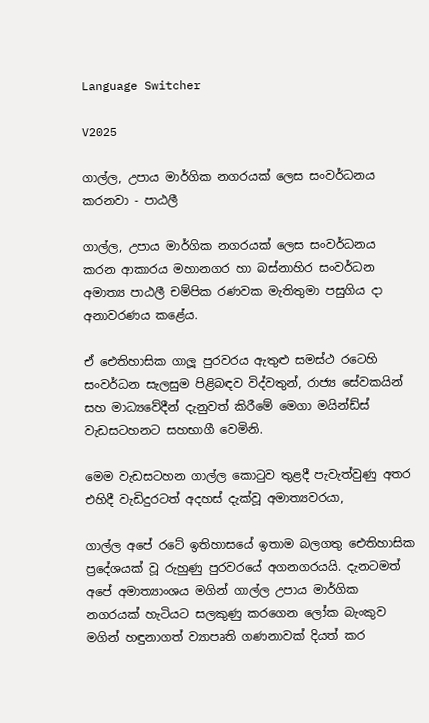Language Switcher

V2025

ගාල්ල, උපාය මාර්ගික නගරයක් ලෙස සංවර්ධනය කරනවා - පාඨලී

ගාල්ල, උපාය මාර්ගික නගරයක් ලෙස සංවර්ධනය කරන ආකාරය මහානගර හා බස්නාහිර සංවර්ධන අමාත්‍ය පාඨලී චම්පික රණවක මැතිතුමා පසුගිය දා අනාවරණය කළේය.

ඒ ඓතිහාසික ගාලූ පුරවරය ඇතුළු සමස්ථ රටෙහි සංවර්ධන සැලසුම පිළිබඳව විද්වතුන්, රාජ්‍ය සේවකයින් සහ මාධ්‍යවේදීන් දැනුවත් කිරීමේ මෙගා මයින්ඩ්ස් වැඩසටහනට සහභාගී වෙමිනි.

මෙම වැඩසටහන ගාල්ල කොටුව තුළදී පැවැත්වුණු අතර එහිදී වැඩිදුරටත් අදහස් දැක්වූ අමාත්‍යවරයා,

ගාල්ල අපේ රටේ ඉතිහාසයේ ඉතාම බලගතු ඓතිහාසික ප්‍රදේශයක් වූ රුහුණු පුරවරයේ අගනගරයයි. දැනටමත් අපේ අමාත්‍යාංශය මගින් ගාල්ල උපාය මාර්ගික නගරයක් හැටියට සලකුණු කරගෙන ලෝක බැංකුව මගින් හඳුනාගත් ව්‍යාපෘති ගණනාවක් දියත් කර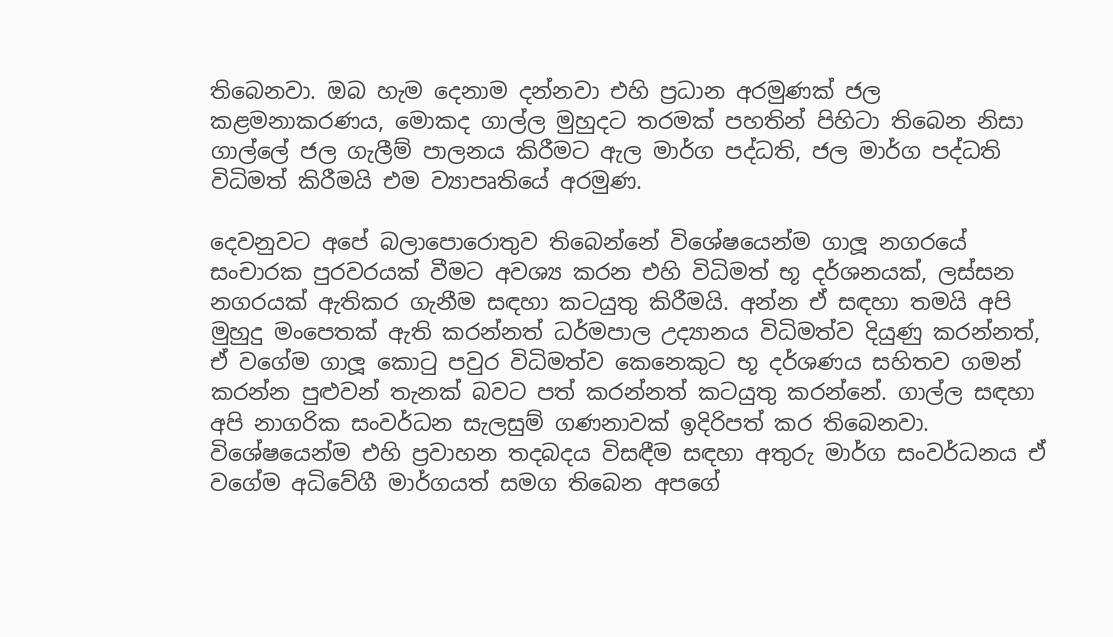තිබෙනවා. ඔබ හැම දෙනාම දන්නවා එහි ප්‍රධාන අරමුණක් ජල කළමනාකරණය, මොකද ගාල්ල මුහුදට තරමක් පහතින් පිහිටා තිබෙන නිසා ගාල්ලේ ජල ගැලීම් පාලනය කිරීමට ඇල මාර්ග පද්ධති, ජල මාර්ග පද්ධති විධිමත් කිරීමයි එම ව්‍යාපෘතියේ අරමුණ.

දෙවනුවට අපේ බලාපොරොතුව තිබෙන්නේ විශේෂයෙන්ම ගාලූ නගරයේ සංචාරක පුරවරයක් වීමට අවශ්‍ය කරන එහි විධිමත් භූ දර්ශනයක්, ලස්සන නගරයක් ඇතිකර ගැනීම සඳහා කටයුතු කිරීමයි. අන්න ඒ සඳහා තමයි අපි මුහුදු මංපෙතක් ඇති කරන්නත් ධර්මපාල උද්‍යානය විධිමත්ව දියුණු කරන්නත්, ඒ වගේම ගාලූ කොටු පවුර විධිමත්ව කෙනෙකුට භූ දර්ශණය සහිතව ගමන් කරන්න පුළුවන් තැනක් බවට පත් කරන්නත් කටයුතු කරන්නේ. ගාල්ල සඳහා අපි නාගරික සංවර්ධන සැලසුම් ගණනාවක් ඉදිරිපත් කර තිබෙනවා. විශේෂයෙන්ම එහි ප්‍රවාහන තදබදය විසඳීම සඳහා අතුරු මාර්ග සංවර්ධනය ඒ වගේම අධිවේගී මාර්ගයත් සමග තිබෙන අපගේ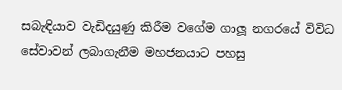සබැඳියාව වැඩිදයුණු කිරීම වගේම ගාලූ නගරයේ විවිධ සේවාවන් ලබාගැනීම මහජනයාට පහසු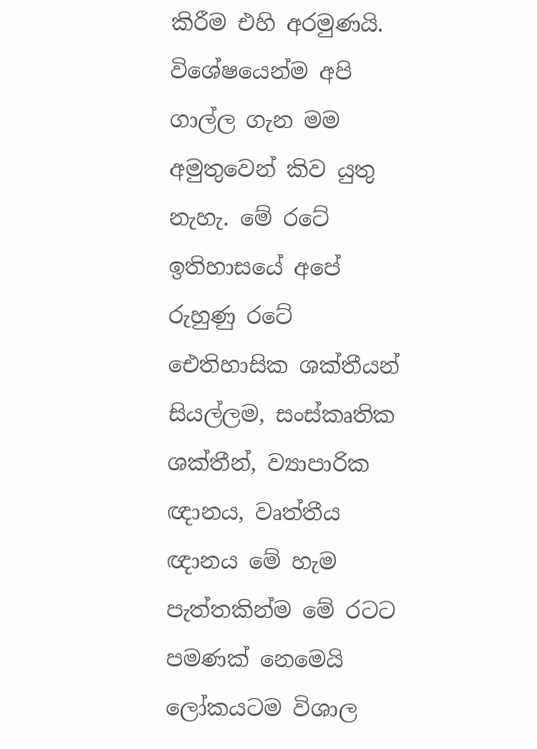කිරීම එහි අරමුණයි. විශේෂයෙන්ම අපි ගාල්ල ගැන මම අමුතුවෙන් කිව යුතු නැහැ. මේ රටේ ඉතිහාසයේ අපේ රුහුණු රටේ ඓතිහාසික ශක්තීයන් සියල්ලම, සංස්කෘතික ශක්තීන්, ව්‍යාපාරික ඥානය, වෘත්තීය ඥානය මේ හැම පැත්තකින්ම මේ රටට පමණක් නෙමෙයි ලෝකයටම විශාල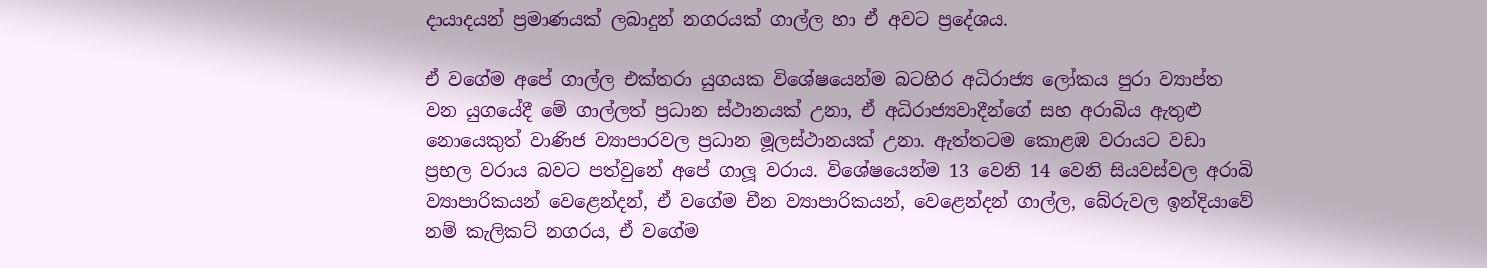දායාදයන් ප්‍රමාණයක් ලබාදුන් නගරයක් ගාල්ල හා ඒ අවට ප්‍රදේශය.

ඒ වගේම අපේ ගාල්ල එක්තරා යුගයක විශේෂයෙන්ම බටහිර අධිරාජ්‍ය ලෝකය පුරා ව්‍යාප්ත වන යුගයේදී මේ ගාල්ලත් ප්‍රධාන ස්ථානයක් උනා, ඒ අධිරාජ්‍යවාදීන්ගේ සහ අරාබිය ඇතුළු නොයෙකුත් වාණිජ ව්‍යාපාරවල ප්‍රධාන මූලස්ථානයක් උනා. ඇත්තටම කොළඹ වරායට වඩා ප්‍රභල වරාය බවට පත්වුනේ අපේ ගාලූ වරාය. විශේෂයෙන්ම 13 වෙනි 14 වෙනි සියවස්වල අරාබි ව්‍යාපාරිකයන් වෙළෙන්දන්, ඒ වගේම චීන ව්‍යාපාරිකයන්, වෙළෙන්දන් ගාල්ල, බේරුවල ඉන්දියාවේ නම් කැලිකට් නගරය, ඒ වගේම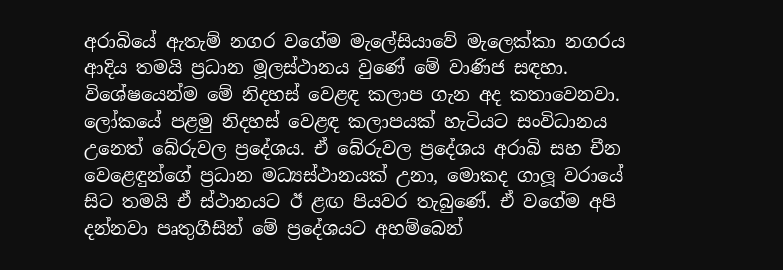අරාබියේ ඇතැම් නගර වගේම මැලේසියාවේ මැලෙක්කා නගරය ආදිය තමයි ප්‍රධාන මූලස්ථානය වුණේ මේ වාණිජ සඳහා. විශේෂයෙන්ම මේ නිදහස් වෙළඳ කලාප ගැන අද කතාවෙනවා. ලෝකයේ පළමු නිදහස් වෙළඳ කලාපයක් හැටියට සංවිධානය උනෙත් බේරුවල ප්‍රදේශය. ඒ බේරුවල ප්‍රදේශය අරාබි සහ චීන වෙළෙඳුන්ගේ ප්‍රධාන මධ්‍යස්ථානයක් උනා, මොකද ගාලූ වරායේ සිට තමයි ඒ ස්ථානයට ඊ ළඟ පියවර තැබුණේ. ඒ වගේම අපි දන්නවා පෘතුගීසින් මේ ප්‍රදේශයට අහම්බෙන්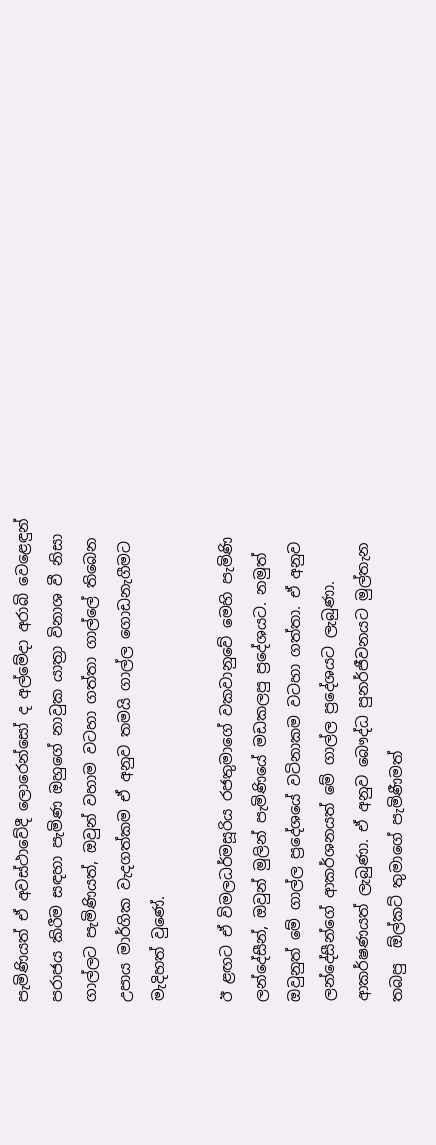පැමිණියත් ඒ අවස්ථාවේදී ලොරෙන්සෝ ද අල්මේදා අරාබි වෙළෙඳුන් පරාජය කිරීම සඳහා පැමිණ ඔහුගේ නාවුක යාත්‍රා විනාශ වී නිසා ගාල්ලට පැමිණියත්, ඔවුන් වහාම වටහා ගත්තා ගාල්ලේ තිබෙන උපාය මාර්ගික වැදගත්කම ඒ අනුව තමයි ගාල්ල ගොඩනැගීමට මැදිහත් වුණේ.

ඊ ළඟට ඒ විමලධර්මසූරිය රජතුමාගේ වකවානුවේ මෙහි පැමිණි ලන්දේසීන්, ඔවුන් මුලින් පැමිණියේ මඩකලපු ප්‍රදේශයට. නමුත් ඔවුනුත් මේ ගාල්ල ප්‍රදේශයේ වටිනාකම වටහා ගත්තා. ඒ අනුව ලන්දේසීන්ගේ ආකර්ශනයත් මේ ගාල්ල ප්‍රදේශයට ලැබුණා. ආකර්ෂණයත් ලැබුණා. ඒ අනුව බෞද්ධ පුනර්ජීවනයට මුල්තැන තබපු  ඕල්කට් තුමාගේ පැමිණීමත්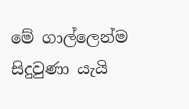මේ ගාල්ලෙන්ම සිදුවුණා යැයි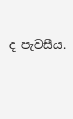ද පැවසීය.